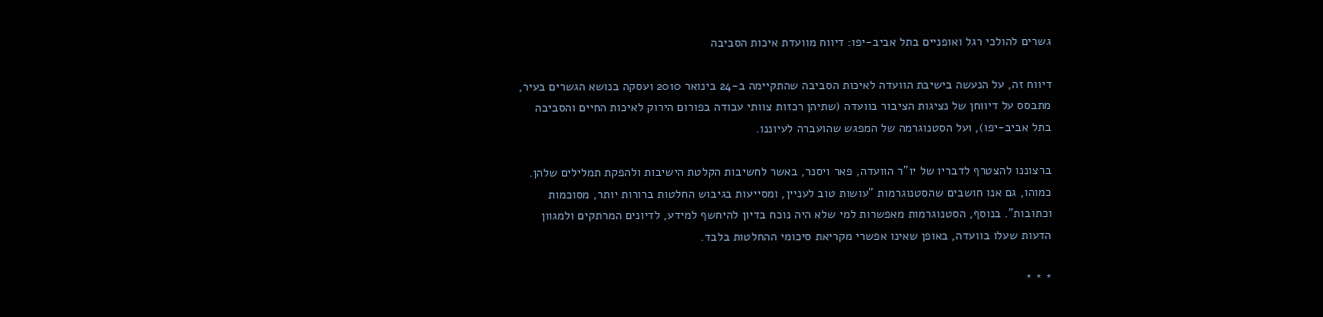גשרים להולכי רגל ואופניים בתל אביב-יפו: דיווח מוועדת איכות הסביבה

דיווח זה, על הנעשה בישיבת הוועדה לאיכות הסביבה שהתקיימה ב-24 בינואר 2010 ועסקה בנושא הגשרים בעיר, מתבסס על דיווחן של נציגות הציבור בוועדה (שתיהן רכזות צוותי עבודה בפורום הירוק לאיכות החיים והסביבה בתל אביב-יפו), ועל הסטנוגרמה של המפגש שהועברה לעיוננו.

ברצוננו להצטרף לדבריו של יו"ר הוועדה, פאר ויסנר, באשר לחשיבות הקלטת הישיבות ולהפקת תמלילים שלהן. כמוהו, גם אנו חושבים שהסטנוגרמות "עושות טוב לעניין, ומסייעות בגיבוש החלטות ברורות יותר, מסוכמות וכתובות". בנוסף, הסטנוגרמות מאפשרות למי שלא היה נוכח בדיון להיחשף למידע, לדיונים המרתקים ולמגוון הדעות שעלו בוועדה, באופן שאינו אפשרי מקריאת סיכומי ההחלטות בלבד.

* * *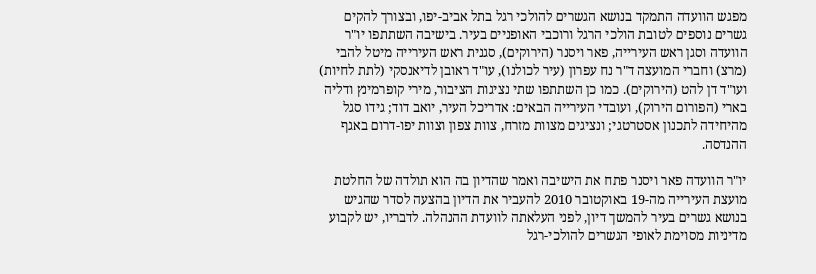מפגש הוועדה התמקד בנושא הגשרים להולכי רגל בתל אביב-יפו, ובצורך להקים גשרים נוספים לטובת הולכי הרגל ורוכבי האופניים בעיר. בישיבה השתתפו יו"ר הוועדה וסגן ראש העירייה, פאר ויסנר (הירוקים), סגנית ראש העירייה מיטל להבי (מרצ) וחברי המועצה ד"ר נח עפרון (עיר לכולנו), עו"ד ראובן לדיאנסקי (לתת לחיות) ועו"ד דן להט (הירוקים). כמו כן השתתפו שתי נציגות הציבור, מירי קופרמינץ ודליה בארי (הפורום הירוק), ועובדי העירייה הבאים: אדריכל העיר, יואב דוד; גידו סגל מהיחידה לתכנון אסטרטגי; ונציגים מצוות מזרח, צוות צפון וצוות יפו-דרום באגף ההנדסה.

יו"ר הוועדה פאר ויסנר פתח את הישיבה ואמר שהדיון בה הוא תולדה של החלטת מועצת העירייה מה-19 באוקטובר 2010 להעביר את הדיון בהצעה לסדר שהגיש בנושא גשרים בעיר להמשך דיון, לפני העלאתה לוועדת ההנהלה. לדבריו, יש לקבוע מדיניות מסוימת לאופי הגשרים להולכי-רגל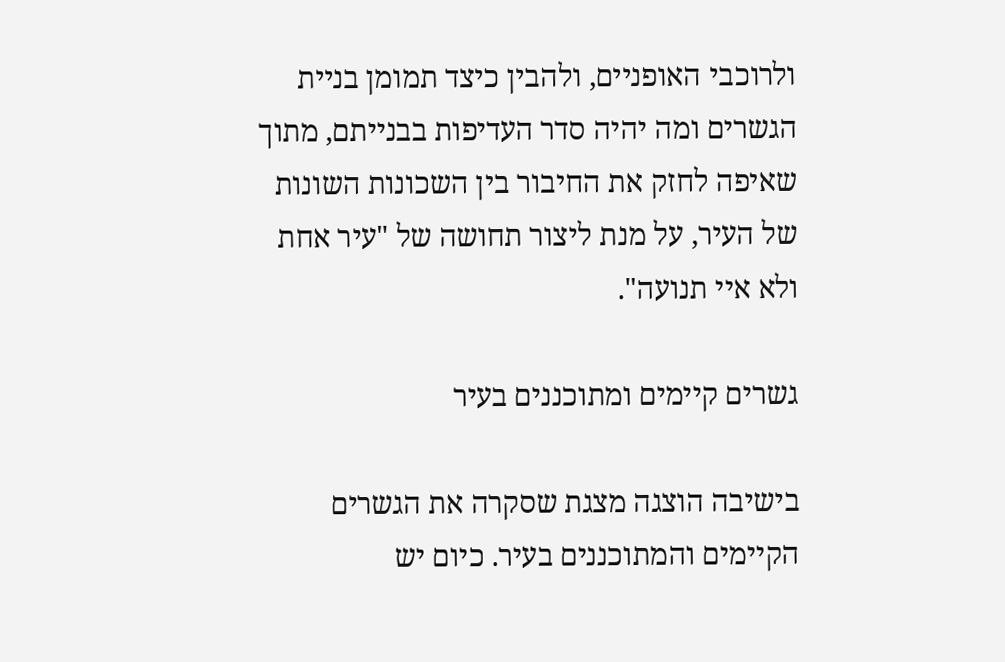ולרוכבי האופניים, ולהבין כיצד תמומן בניית הגשרים ומה יהיה סדר העדיפות בבנייתם, מתוך שאיפה לחזק את החיבור בין השכונות השונות של העיר, על מנת ליצור תחושה של "עיר אחת ולא איי תנועה".

גשרים קיימים ומתוכננים בעיר

בישיבה הוצגה מצגת שסקרה את הגשרים הקיימים והמתוכננים בעיר. כיום יש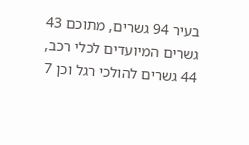בעיר 94 גשרים, מתוכם 43 גשרים המיועדים לכלי רכב, 44 גשרים להולכי רגל וכן 7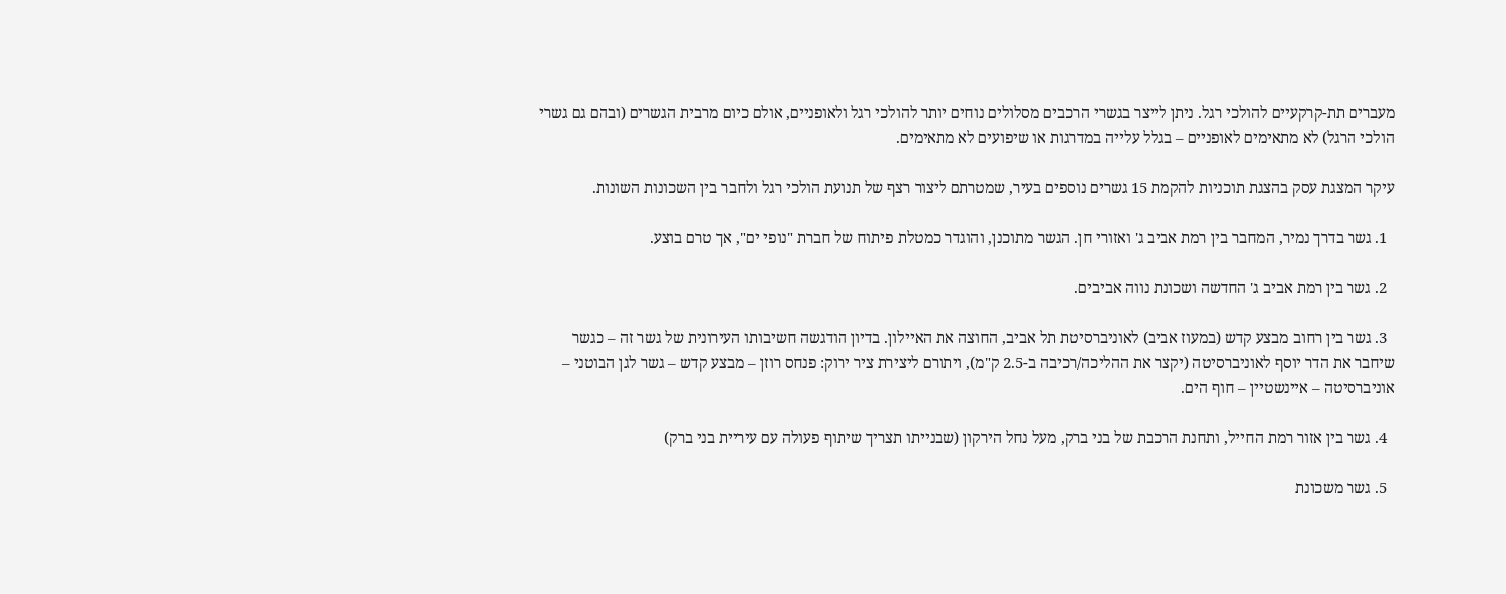מעברים תת-קרקעיים להולכי רגל. ניתן לייצר בגשרי הרכבים מסלולים נוחים יותר להולכי רגל ולאופניים, אולם כיום מרבית הגשרים (ובהם גם גשרי הולכי הרגל) לא מתאימים לאופניים – בגלל עלייה במדרגות או שיפועים לא מתאימים.

עיקר המצגת עסק בהצגת תוכניות להקמת 15 גשרים נוספים בעיר, שמטרתם ליצור רצף של תנועת הולכי רגל ולחבר בין השכונות השונות.

  1. גשר בדרך נמיר, המחבר בין רמת אביב ג' ואזורי חן. הגשר מתוכנן, והוגדר כמטלת פיתוח של חברת "נופי ים", אך טרם בוצע.

  2. גשר בין רמת אביב ג' החדשה ושכונת נווה אביבים.

  3. גשר בין רחוב מבצע קדש (במעוז אביב) לאוניברסיטת תל אביב, החוצה את האיילון. בדיון הודגשה חשיבותו העירונית של גשר זה – כגשר שיחבר את הדר יוסף לאוניברסיטה (יקצר את ההליכה/רכיבה ב-2.5 ק"מ), ויתורם ליצירת ציר ירוק: פנחס רוזן – מבצע קדש – גשר לגן הבוטני – אוניברסיטה – איינשטיין – חוף הים.

  4. גשר בין אזור רמת החייל, ותחנת הרכבת של בני ברק, מעל נחל הירקון (שבנייתו תצריך שיתוף פעולה עם עיריית בני ברק)

  5. גשר משכונת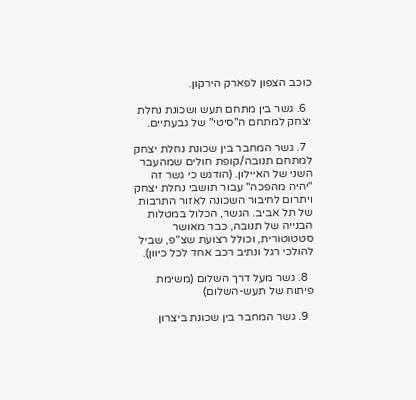כוכב הצפון לפארק הירקון.

  6. גשר בין מתחם תעש ושכונת נחלת יצחק למתחם ה"סיטי" של גבעתיים.

  7. גשר המחבר בין שכונת נחלת יצחק למתחם תנובה/קופת חולים שמהעבר השני של האיילון. (הודגש כי גשר זה "יהיה מהפכה" עבור תושבי נחלת יצחק ויתרום לחיבור השכונה לאזור התרבות של תל אביב. הגשר, הכלול במטלות הבנייה של תנובה, כבר מאושר סטטוטורית, וכולל רצועת שצ"פ, שביל להולכי רגל ונתיב רכב אחד לכל כיוון).

  8. גשר מעל דרך השלום (משימת פיתוח של תעש-השלום)

  9. גשר המחבר בין שכונת ביצרון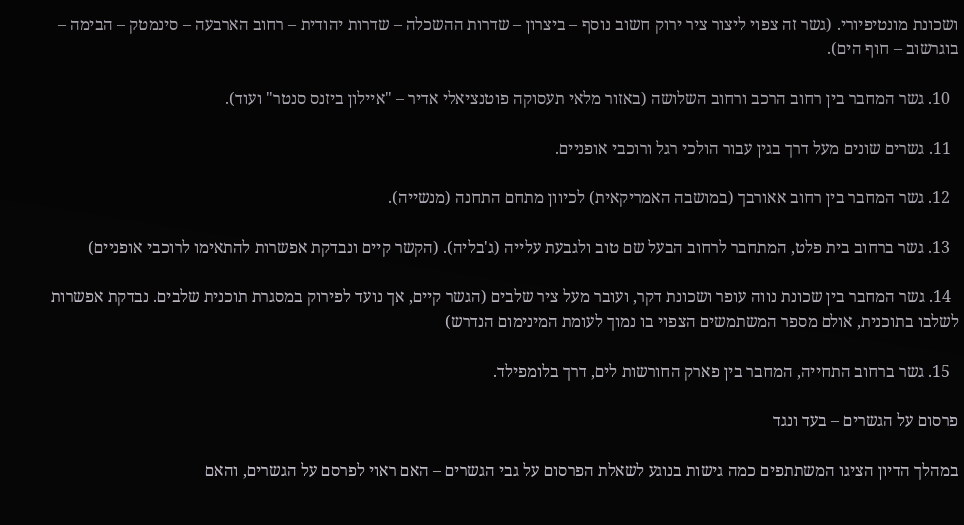ושכונת מונטיפיורי. (גשר זה צפוי ליצור ציר ירוק חשוב נוסף – ביצרון – שדרות ההשכלה – שדרות יהודית – רחוב הארבעה – סינמטק – הבימה – בוגרשוב – חוף הים).

  10. גשר המחבר בין רחוב הרכב ורחוב השלושה (באזור מלאי תעסוקה פוטנציאלי אדיר – "איילון ביזנס סנטר" ועוד).

  11. גשרים שונים מעל דרך בגין עבור הולכי רגל ורוכבי אופניים.

  12. גשר המחבר בין רחוב אאורבך (במושבה האמריקאית) לכיוון מתחם התחנה (מנשייה).

  13. גשר ברחוב בית פלט, המתחבר לרחוב הבעל שם טוב ולגבעת עלייה (ג'בליה). (הקשר קיים ונבדקת אפשרות להתאימו לרוכבי אופניים)

  14. גשר המחבר בין שכונת נווה עופר ושכונת דקר, ועובר מעל ציר שלבים (הגשר קיים, אך נועד לפירוק במסגרת תוכנית שלבים. נבדקת אפשרות לשלבו בתוכנית, אולם מספר המשתמשים הצפוי בו נמוך לעומת המינימום הנדרש)

  15. גשר ברחוב התחייה, המחבר בין פארק החורשות לים, דרך בלומפילד.

פרסום על הגשרים – בעד ונגד

במהלך הדיון הציגו המשתתפים כמה גישות בנוגע לשאלת הפרסום על גבי הגשרים – האם ראוי לפרסם על הגשרים, והאם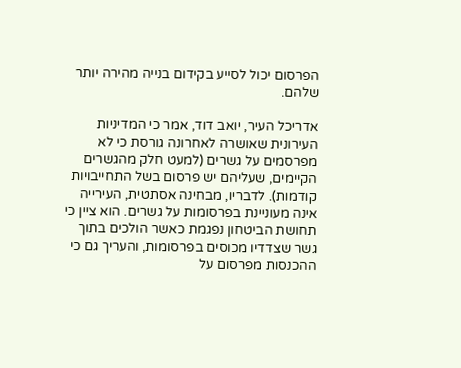הפרסום יכול לסייע בקידום בנייה מהירה יותר שלהם.

אדריכל העיר, יואב דוד, אמר כי המדיניות העירונית שאושרה לאחרונה גורסת כי לא מפרסמים על גשרים (למעט חלק מהגשרים הקיימים, שעליהם יש פרסום בשל התחייבויות קודמות). לדבריו, מבחינה אסתטית, העירייה אינה מעוניינת בפרסומות על גשרים. הוא ציין כי תחושת הביטחון נפגמת כאשר הולכים בתוך גשר שצדדיו מכוסים בפרסומות, והעריך גם כי ההכנסות מפרסום על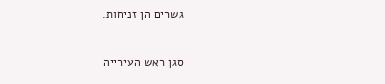גשרים הן זניחות.

סגן ראש העירייה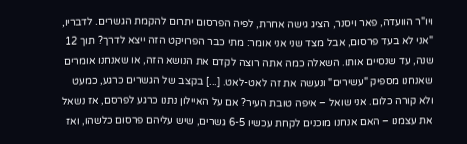ויו"ר הוועדה, פאר ויסנר, הציג גישה אחרת, לפיה הפרסום יתרום להקמת הגשרים. לדבריו, "אני לא בעד פרסום, אבל מצד שני אני אומר: מתי כבר הפרויקט הזה ייצא לדרך? תוך 12 שנה, עד שנסיים אותו. השאלה כמה אתה רוצה לקדם את הנושא הזה, או שאנחנו אומרים שאנחנו מספיק "עשירים" ונעשה את זה לאט-לאט. [...] בקצב של הגשרים כרגע, כמעט ולא קורה כלום. אני שואל – איפה טובת העיר? אם על האיילון נתנו כרגע לפרסם, אז נשאל את עצמנו – האם אנחנו מוכנים לקחת עכשיו 6-5 גשרים, שיש עליהם פרסום כלשהו, ואז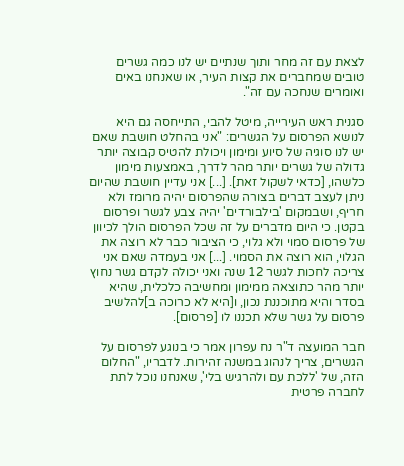לצאת עם זה מחר ותוך שנתיים יש לנו כמה גשרים טובים שמחברים את קצות העיר, או שאנחנו באים ואומרים שנחכה עם זה".

סגנית ראש העירייה, מיטל להבי, התייחסה גם היא לנושא הפרסום על הגשרים: "אני בהחלט חושבת שאם יש לנו סוגיה של סיוע ומימון ויכולת להטיס קבוצה יותר גדולה של גשרים יותר מהר לדרך, באמצעות מימון כלשהו, [כדאי לשקול זאת]. [...] אני עדיין חושבת שהיום ניתן לעצב דברים בצורה שהפרסום יהיה מרומז ולא חריף, ושבמקום 'בילבורדים' יהיה צבע לגשר ופרסום בקטן. כי היום מדברים על זה שכל הפרסום הולך לכיוון של פרסום סמוי ולא גלוי, כי הציבור כבר לא רוצה את הגלוי, הוא רוצה את הסמוי. [...] אני בעמדה שאם אני צריכה לחכות לגשר 12 שנה ואני יכולה לקדם גשר נחוץ יותר מהר כתוצאה ממימון ומחשיבה כלכלית, שהיא בסדר והיא מתוכננת נכון, ו[היא לא כרוכה ב]להלשיב פרסום על גשר שלא תכננו לו [פרסום].

חבר המועצה ד"ר נח עפרון אמר כי בנוגע לפרסום על הגשרים, צריך לנהוג במשנה זהירות. לדבריו, "החלום הזה, של 'ללכת עם ולהרגיש בלי', שאנחנו נוכל לתת לחברה פרטית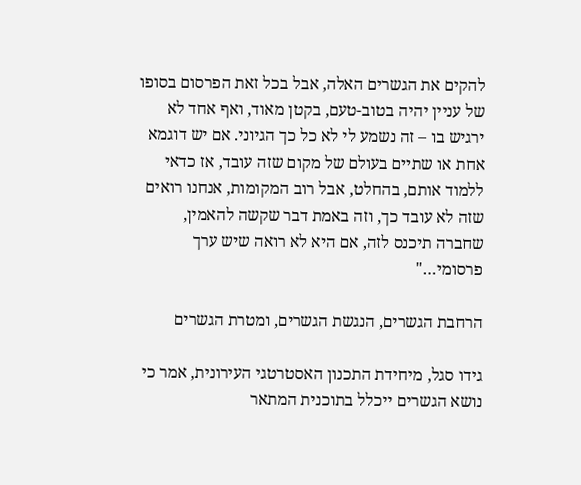להקים את הגשרים האלה, אבל בכל זאת הפרסום בסופו של עניין יהיה בטוב-טעם, בקטן מאוד, ואף אחד לא ירגיש בו – זה נשמע לי לא כל כך הגיוני. אם יש דוגמא אחת או שתיים בעולם של מקום שזה עובד, אז כדאי ללמוד אותם, בהחלט, אבל רוב המקומות, אנחנו רואים שזה לא עובד כך, וזה באמת דבר שקשה להאמין, שחברה תיכנס לזה, אם היא לא רואה שיש ערך פרסומי…"

הרחבת הגשרים, הנגשת הגשרים, ומטרת הגשרים

גידו סגל, מיחידת התכנון האסטרטגי העירונית, אמר כי נושא הגשרים ייכלל בתוכנית המתאר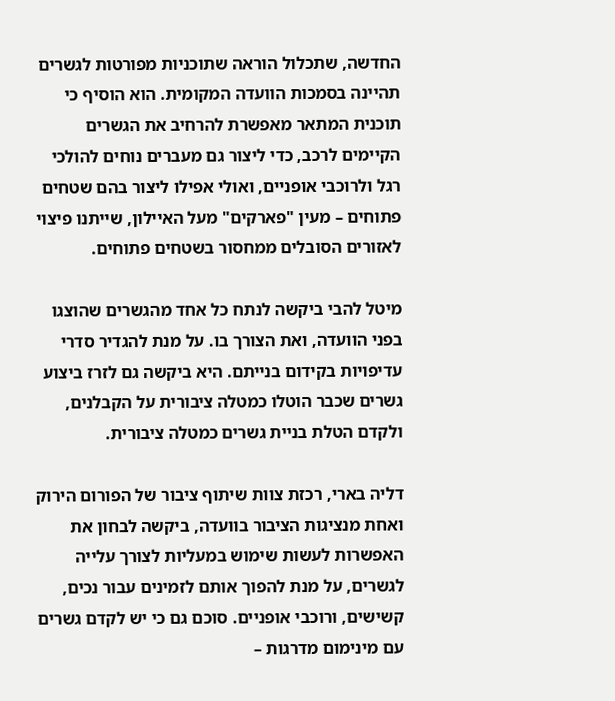החדשה, שתכלול הוראה שתוכניות מפורטות לגשרים תהיינה בסמכות הוועדה המקומית. הוא הוסיף כי תוכנית המתאר מאפשרת להרחיב את הגשרים הקיימים לרכב, כדי ליצור גם מעברים נוחים להולכי רגל ולרוכבי אופניים, ואולי אפילו ליצור בהם שטחים פתוחים – מעין "פארקים" מעל האיילון, שייתנו פיצוי לאזורים הסובלים ממחסור בשטחים פתוחים.

מיטל להבי ביקשה לנתח כל אחד מהגשרים שהוצגו בפני הוועדה, ואת הצורך בו. על מנת להגדיר סדרי עדיפויות בקידום בנייתם. היא ביקשה גם לזרז ביצוע גשרים שכבר הוטלו כמטלה ציבורית על הקבלנים, ולקדם הטלת בניית גשרים כמטלה ציבורית.

דליה בארי, רכזת צוות שיתוף ציבור של הפורום הירוק ואחת מנציגות הציבור בוועדה, ביקשה לבחון את האפשרות לעשות שימוש במעליות לצורך עלייה לגשרים, על מנת להפוך אותם לזמינים עבור נכים, קשישים, ורוכבי אופניים. סוכם גם כי יש לקדם גשרים עם מינימום מדרגות –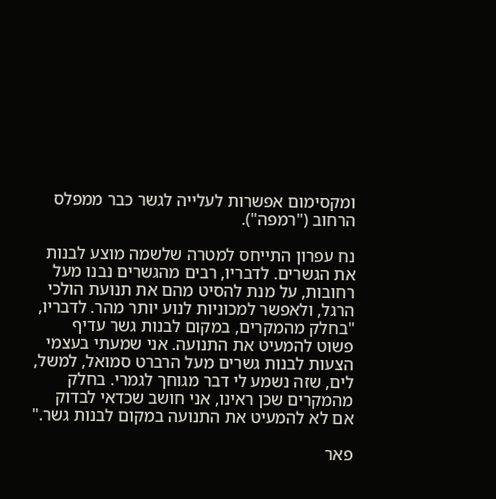ומקסימום אפשרות לעלייה לגשר כבר ממפלס הרחוב ("רמפה").

נח עפרון התייחס למטרה שלשמה מוצע לבנות את הגשרים. לדבריו, רבים מהגשרים נבנו מעל רחובות, על מנת להסיט מהם את תנועת הולכי הרגל, ולאפשר למכוניות לנוע יותר מהר. לדבריו, "בחלק מהמקרים, במקום לבנות גשר עדיף פשוט להמעיט את התנועה. אני שמעתי בעצמי הצעות לבנות גשרים מעל הרברט סמואל, למשל, לים, שזה נשמע לי דבר מגוחך לגמרי. בחלק מהמקרים שכן ראינו, אני חושב שכדאי לבדוק אם לא להמעיט את התנועה במקום לבנות גשר."

פאר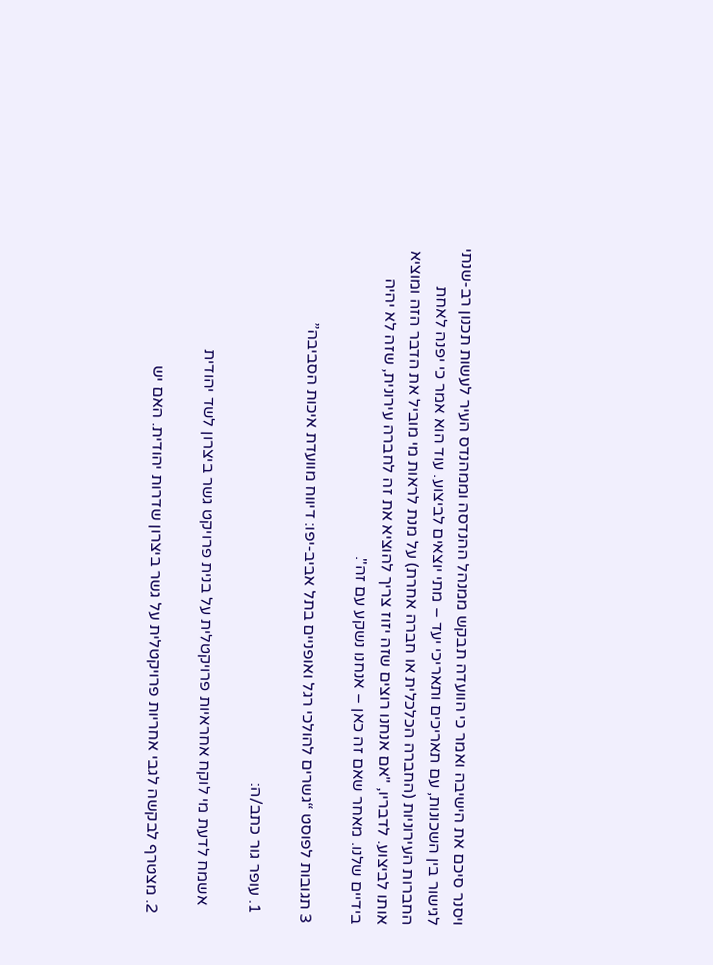ויסנר סיכם את הישיבה ואמר כי הוועדה תבקש ממנהל ההנדסה וממהנדס העיר לעשות תכנון רב-שנתי לגישור בין השכונות, עם תאריכים ותאריכי יעד – מתי יוצאים לביצוע. עוד הוא אמר כי יפנה לאחת החברות העירוניות (החברה הכלכלית או חברה אחרת) על מנת לראות מי מוביל את הדבר הזה ומוציא אותו לביצוע. לדבריו, "אם אנחנו רוצים שזה יזוז צריך להוציא את זה לחברה עירונית, שזה לא יהיה בידיים שלנו. מאחר שאם זה כאן – אנחנו נשקע עם זה".

3 תגובות לפוסט “גשרים להולכי רגל ואופניים בתל אביב-יפו: דיווח מוועדת איכות הסביבה”

  1. עופר גור כתב/ה:

    אשמח לדעת מי לוקח אחראיות פרויקטלית על בנית פרויקט גשר ביצרון לשד יהודית

  2. מצטרף לבקשה לגבי אחריות פרויקטלית על גשר ביצרון שדרות יהודית. האם יש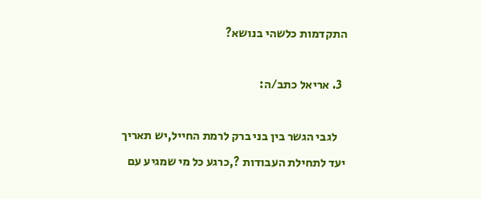התקדמות כלשהי בנושא?

  3. אריאל כתב/ה:

    לגבי הגשר בין בני ברק לרמת החייל,יש תאריך יעד לתחילת העבודות ?,כרגע כל מי שמגיע עם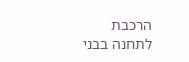הרכבת לתחנה בבני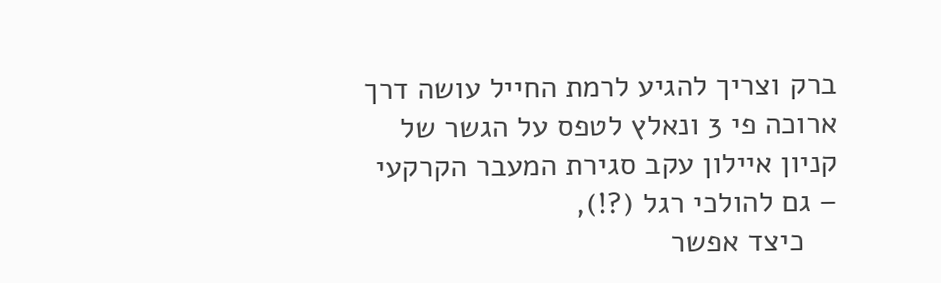ברק וצריך להגיע לרמת החייל עושה דרך ארוכה פי 3 ונאלץ לטפס על הגשר של קניון איילון עקב סגירת המעבר הקרקעי – גם להולכי רגל (?!),
    כיצד אפשר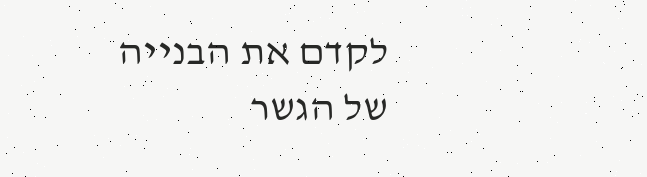לקדם את הבנייה של הגשר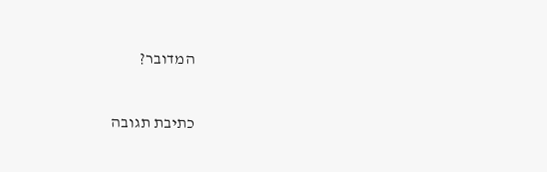המדובר?

כתיבת תגובה